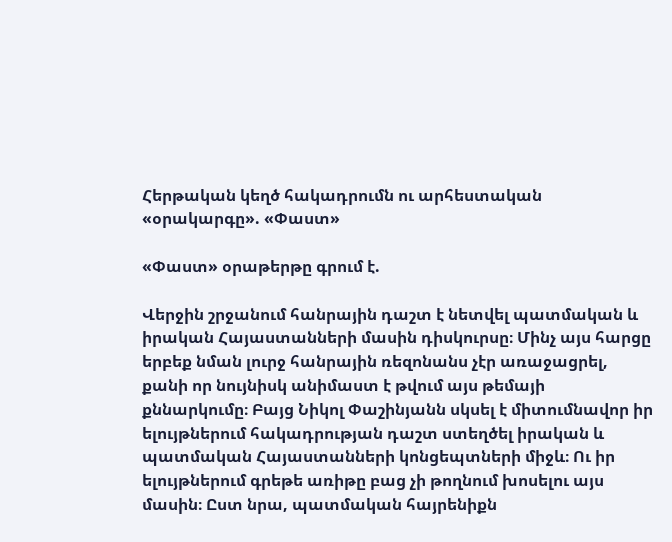Հերթական կեղծ հակադրումն ու արհեստական «օրակարգը». «Փաստ»

«Փաստ» օրաթերթը գրում է.

Վերջին շրջանում հանրային դաշտ է նետվել պատմական և իրական Հայաստանների մասին դիսկուրսը։ Մինչ այս հարցը երբեք նման լուրջ հանրային ռեզոնանս չէր առաջացրել, քանի որ նույնիսկ անիմաստ է թվում այս թեմայի քննարկումը։ Բայց Նիկոլ Փաշինյանն սկսել է միտումնավոր իր ելույթներում հակադրության դաշտ ստեղծել իրական և պատմական Հայաստանների կոնցեպտների միջև։ Ու իր ելույթներում գրեթե առիթը բաց չի թողնում խոսելու այս մասին։ Ըստ նրա, պատմական հայրենիքն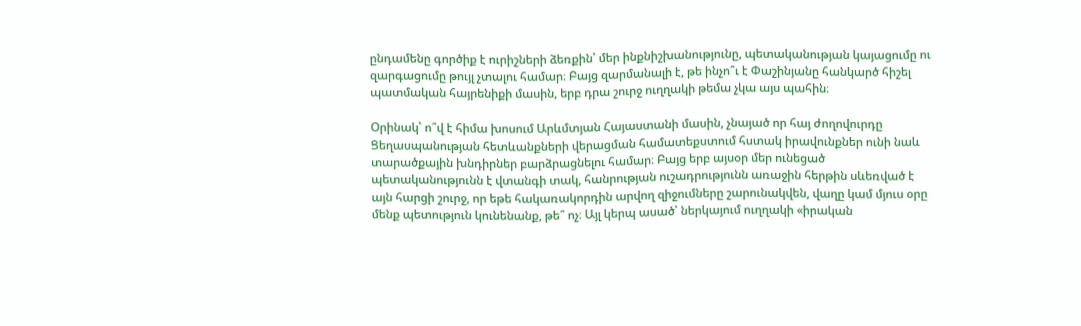ընդամենը գործիք է ուրիշների ձեռքին՝ մեր ինքնիշխանությունը, պետականության կայացումը ու զարգացումը թույլ չտալու համար։ Բայց զարմանալի է, թե ինչո՞ւ է Փաշինյանը հանկարծ հիշել պատմական հայրենիքի մասին, երբ դրա շուրջ ուղղակի թեմա չկա այս պահին։

Օրինակ՝ ո՞վ է հիմա խոսում Արևմտյան Հայաստանի մասին, չնայած որ հայ ժողովուրդը Ցեղասպանության հետևանքների վերացման համատեքստում հստակ իրավունքներ ունի նաև տարածքային խնդիրներ բարձրացնելու համար։ Բայց երբ այսօր մեր ունեցած պետականությունն է վտանգի տակ, հանրության ուշադրությունն առաջին հերթին սևեռված է այն հարցի շուրջ, որ եթե հակառակորդին արվող զիջումները շարունակվեն, վաղը կամ մյուս օրը մենք պետություն կունենանք, թե՞ ոչ։ Այլ կերպ ասած՝ ներկայում ուղղակի «իրական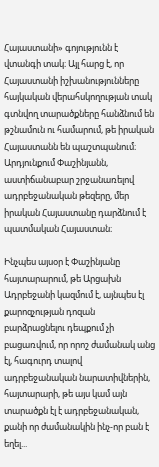Հայաստանի» գոյությունն է վտանգի տակ։ Այլ հարց է, որ Հայաստանի իշխանությունները հայկական վերահսկողության տակ գտնվող տարածքները հանձնում են թշնամուն ու համարում, թե իրական Հայաստանն են պաշտպանում։ Արդյունքում Փաշինյանն, աստիճանաբար շրջանառելով ադրբեջանական թեզերը, մեր իրական Հայաստանը դարձնում է պատմական Հայաստան։

Ինչպես այսօր է Փաշինյանը հայտարարում, թե Արցախն Ադրբեջանի կազմում է, այնպես էլ քարոզչության դոզան բարձրացնելու դեպքում չի բացառվում, որ որոշ ժամանակ անց էլ, հագուրդ տալով ադրբեջանական նարատիվներին, հայտարարի, թե այս կամ այն տարածքն էլ է ադրբեջանական, քանի որ ժամանակին ինչ-որ բան է եղել...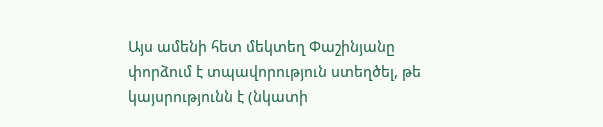Այս ամենի հետ մեկտեղ Փաշինյանը փորձում է տպավորություն ստեղծել, թե կայսրությունն է (նկատի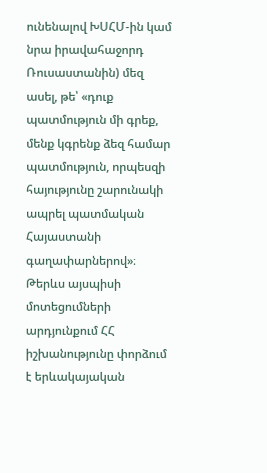ունենալով ԽՍՀՄ-ին կամ նրա իրավահաջորդ Ռուսաստանին) մեզ ասել, թե՝ «դուք պատմություն մի գրեք, մենք կգրենք ձեզ համար պատմություն, որպեսզի հայությունը շարունակի ապրել պատմական Հայաստանի գաղափարներով»։ Թերևս այսպիսի մոտեցումների արդյունքում ՀՀ իշխանությունը փորձում է երևակայական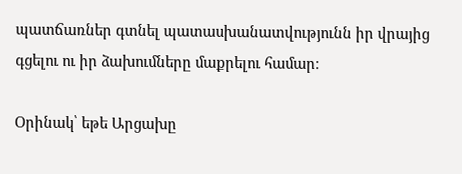պատճառներ գտնել պատասխանատվությունն իր վրայից գցելու ու իր ձախումները մաքրելու համար։

Օրինակ՝ եթե Արցախը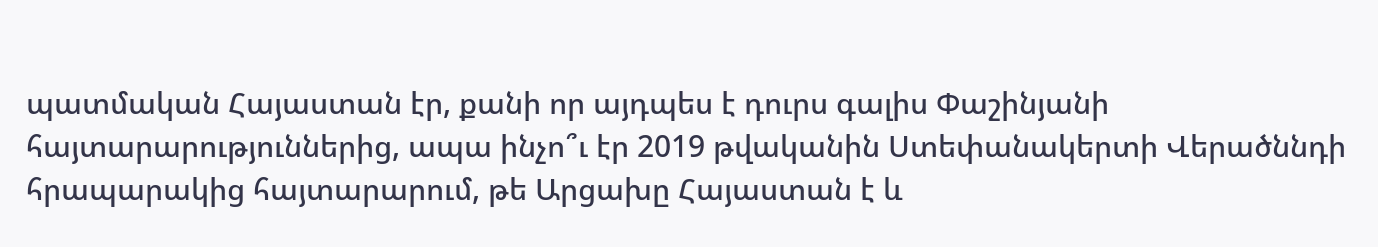պատմական Հայաստան էր, քանի որ այդպես է դուրս գալիս Փաշինյանի հայտարարություններից, ապա ինչո՞ւ էր 2019 թվականին Ստեփանակերտի Վերածննդի հրապարակից հայտարարում, թե Արցախը Հայաստան է և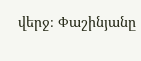վերջ։ Փաշինյանը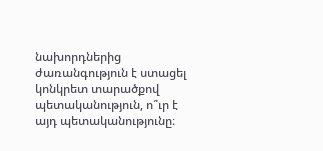նախորդներից ժառանգություն է ստացել կոնկրետ տարածքով պետականություն, ո՞ւր է այդ պետականությունը։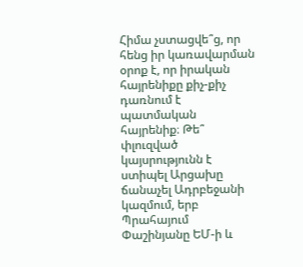Հիմա չստացվե՞ց, որ հենց իր կառավարման օրոք է, որ իրական հայրենիքը քիչ-քիչ դառնում է պատմական հայրենիք։ Թե՞ փլուզված կայսրությունն է ստիպել Արցախը ճանաչել Ադրբեջանի կազմում, երբ Պրահայում Փաշինյանը ԵՄ-ի և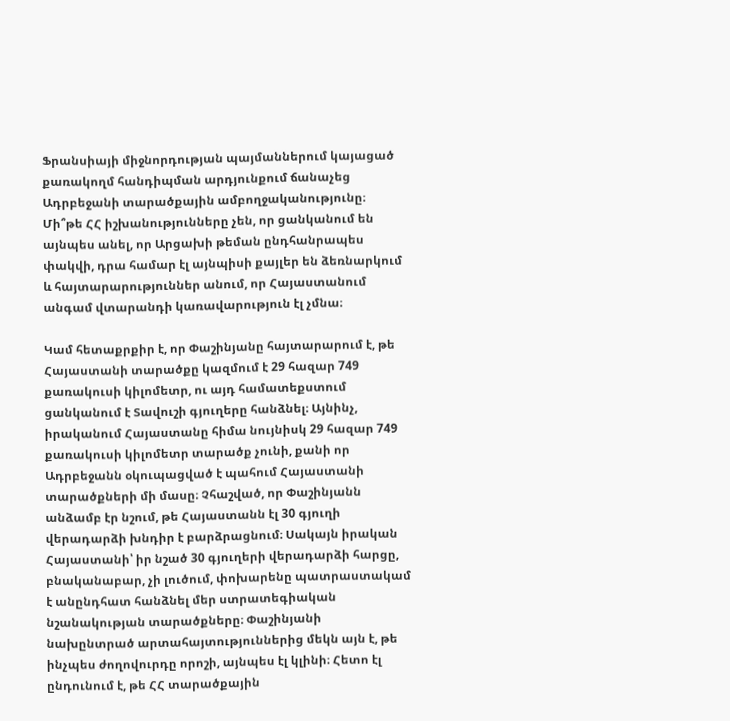Ֆրանսիայի միջնորդության պայմաններում կայացած քառակողմ հանդիպման արդյունքում ճանաչեց Ադրբեջանի տարածքային ամբողջականությունը։ Մի՞թե ՀՀ իշխանությունները չեն, որ ցանկանում են այնպես անել, որ Արցախի թեման ընդհանրապես փակվի, դրա համար էլ այնպիսի քայլեր են ձեռնարկում և հայտարարություններ անում, որ Հայաստանում անգամ վտարանդի կառավարություն էլ չմնա։

Կամ հետաքրքիր է, որ Փաշինյանը հայտարարում է, թե Հայաստանի տարածքը կազմում է 29 հազար 749 քառակուսի կիլոմետր, ու այդ համատեքստում ցանկանում է Տավուշի գյուղերը հանձնել։ Այնինչ, իրականում Հայաստանը հիմա նույնիսկ 29 հազար 749 քառակուսի կիլոմետր տարածք չունի, քանի որ Ադրբեջանն օկուպացված է պահում Հայաստանի տարածքների մի մասը։ Չհաշված, որ Փաշինյանն անձամբ էր նշում, թե Հայաստանն էլ 30 գյուղի վերադարձի խնդիր է բարձրացնում։ Սակայն իրական Հայաստանի՝ իր նշած 30 գյուղերի վերադարձի հարցը, բնականաբար, չի լուծում, փոխարենը պատրաստակամ է անընդհատ հանձնել մեր ստրատեգիական նշանակության տարածքները։ Փաշինյանի նախընտրած արտահայտություններից մեկն այն է, թե ինչպես ժողովուրդը որոշի, այնպես էլ կլինի։ Հետո էլ ընդունում է, թե ՀՀ տարածքային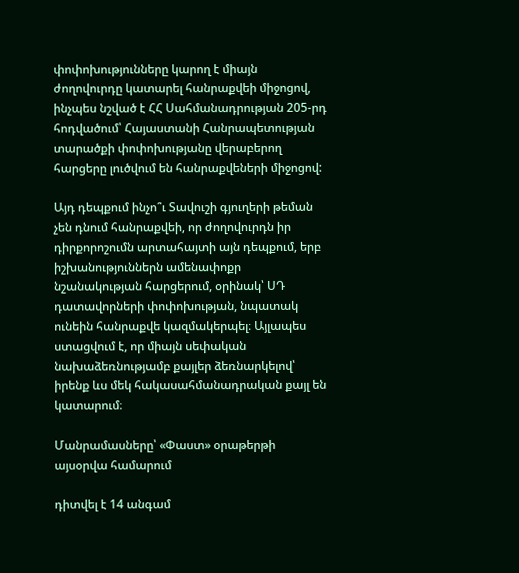փոփոխությունները կարող է միայն ժողովուրդը կատարել հանրաքվեի միջոցով, ինչպես նշված է ՀՀ Սահմանադրության 205-րդ հոդվածում՝ Հայաստանի Հանրապետության տարածքի փոփոխությանը վերաբերող հարցերը լուծվում են հանրաքվեների միջոցով:

Այդ դեպքում ինչո՞ւ Տավուշի գյուղերի թեման չեն դնում հանրաքվեի, որ ժողովուրդն իր դիրքորոշումն արտահայտի այն դեպքում, երբ իշխանություններն ամենափոքր նշանակության հարցերում, օրինակ՝ ՍԴ դատավորների փոփոխության, նպատակ ունեին հանրաքվե կազմակերպել։ Այլապես ստացվում է, որ միայն սեփական նախաձեռնությամբ քայլեր ձեռնարկելով՝ իրենք ևս մեկ հակասահմանադրական քայլ են կատարում։

Մանրամասները՝ «Փաստ» օրաթերթի այսօրվա համարում

դիտվել է 14 անգամ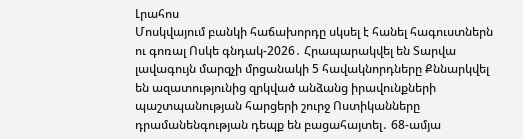Լրահոս
Մոսկվայում բանկի հաճախորդը սկսել է հանել հագուստներն ու գոռալ Ոսկե գնդակ-2026․ Հրապարակվել են Տարվա լավագույն մարզչի մրցանակի 5 հավակնորդները Քննարկվել են ազատությունից զրկված անձանց իրավունքների պաշտպանության հարցերի շուրջ Ոստիկանները դրամանենգության դեպք են բացահայտել․ 68-ամյա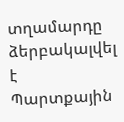տղամարդը ձերբակալվել է Պարտքային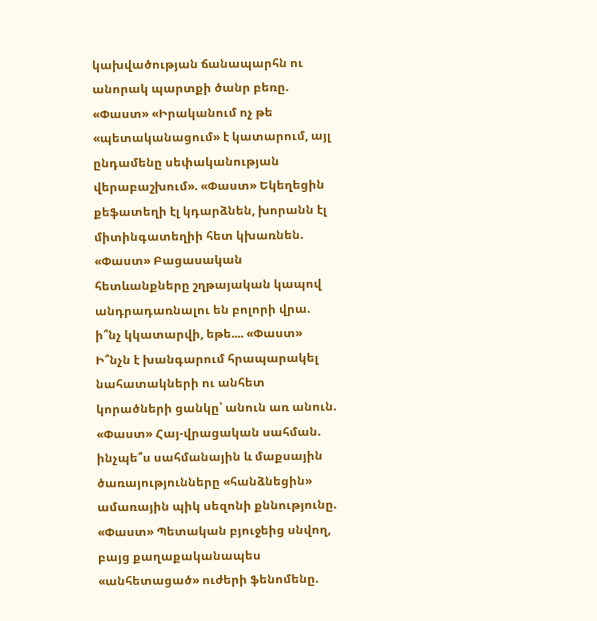կախվածության ճանապարհն ու անորակ պարտքի ծանր բեռը. «Փաստ» «Իրականում ոչ թե «պետականացում» է կատարում, այլ ընդամենը սեփականության վերաբաշխում». «Փաստ» Եկեղեցին քեֆատեղի էլ կդարձնեն, խորանն էլ միտինգատեղիի հետ կխառնեն. «Փաստ» Բացասական հետևանքները շղթայական կապով անդրադառնալու են բոլորի վրա. ի՞նչ կկատարվի, եթե.... «Փաստ» Ի՞նչն է խանգարում հրապարակել նահատակների ու անհետ կորածների ցանկը՝ անուն առ անուն. «Փաստ» Հայ-վրացական սահման. ինչպե՞ս սահմանային և մաքսային ծառայությունները «հանձնեցին» ամառային պիկ սեզոնի քննությունը. «Փաստ» Պետական բյուջեից սնվող, բայց քաղաքականապես «անհետացած» ուժերի ֆենոմենը.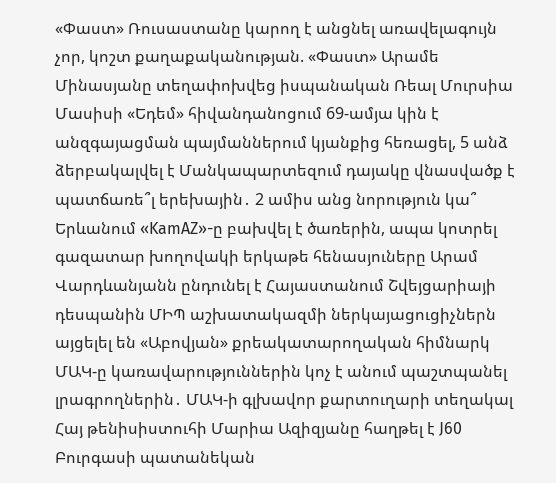«Փաստ» Ռուսաստանը կարող է անցնել առավելագույն չոր, կոշտ քաղաքականության. «Փաստ» Արամե Մինասյանը տեղափոխվեց իսպանական Ռեալ Մուրսիա Մասիսի «Եդեմ» հիվանդանոցում 69-ամյա կին է անզգայացման պայմաններում կյանքից հեռացել, 5 անձ ձերբակալվել է Մանկապարտեզում դայակը վնասվածք է պատճառե՞լ երեխային․ 2 ամիս անց նորություն կա՞ Երևանում «KamAZ»-ը բախվել է ծառերին, ապա կոտրել գազատար խողովակի երկաթե հենասյուները Արամ Վարդևանյանն ընդունել է Հայաստանում Շվեյցարիայի դեսպանին ՄԻՊ աշխատակազմի ներկայացուցիչներն այցելել են «Աբովյան» քրեակատարողական հիմնարկ ՄԱԿ-ը կառավարություններին կոչ է անում պաշտպանել լրագրողներին․ ՄԱԿ-ի գլխավոր քարտուղարի տեղակալ Հայ թենիսիստուհի Մարիա Ազիզյանը հաղթել է J60 Բուրգասի պատանեկան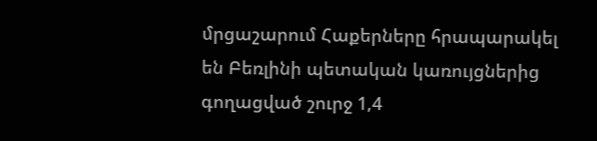մրցաշարում Հաքերները հրապարակել են Բեռլինի պետական կառույցներից գողացված շուրջ 1,4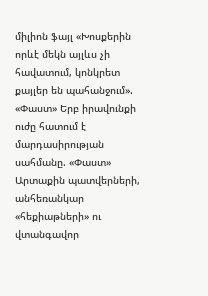միլիոն ֆայլ «Խոսքերին որևէ մեկն այլևս չի հավատում, կոնկրետ քայլեր են պահանջում». «Փաստ» Երբ իրավունքի ուժը հատում է մարդասիրության սահմանը. «Փաստ» Արտաքին պատվերների, անհեռանկար «հեքիաթների» ու վտանգավոր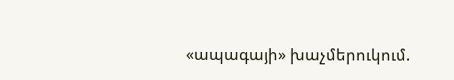«ապագայի» խաչմերուկում.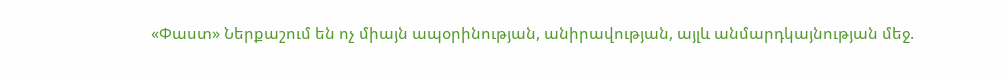«Փաստ» Ներքաշում են ոչ միայն ապօրինության, անիրավության, այլև անմարդկայնության մեջ.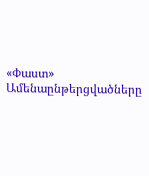«Փաստ»
Ամենաընթերցվածները